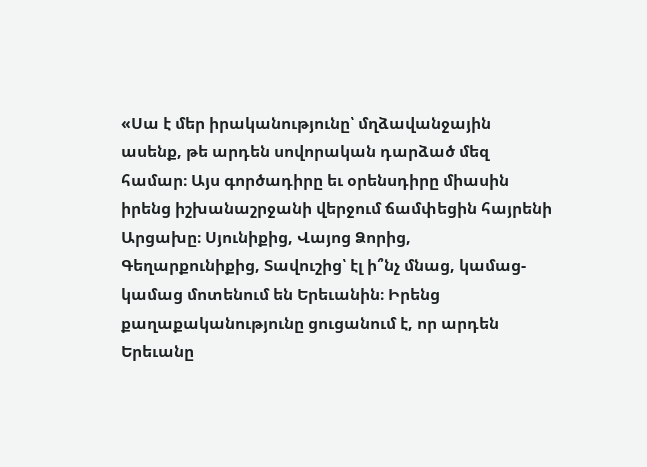«Սա է մեր իրականությունը՝ մղձավանջային ասենք, թե արդեն սովորական դարձած մեզ համար։ Այս գործադիրը եւ օրենսդիրը միասին իրենց իշխանաշրջանի վերջում ճամփեցին հայրենի Արցախը։ Սյունիքից, Վայոց Ձորից, Գեղարքունիքից, Տավուշից՝ էլ ի՞նչ մնաց, կամաց-կամաց մոտենում են Երեւանին։ Իրենց քաղաքականությունը ցուցանում է, որ արդեն Երեւանը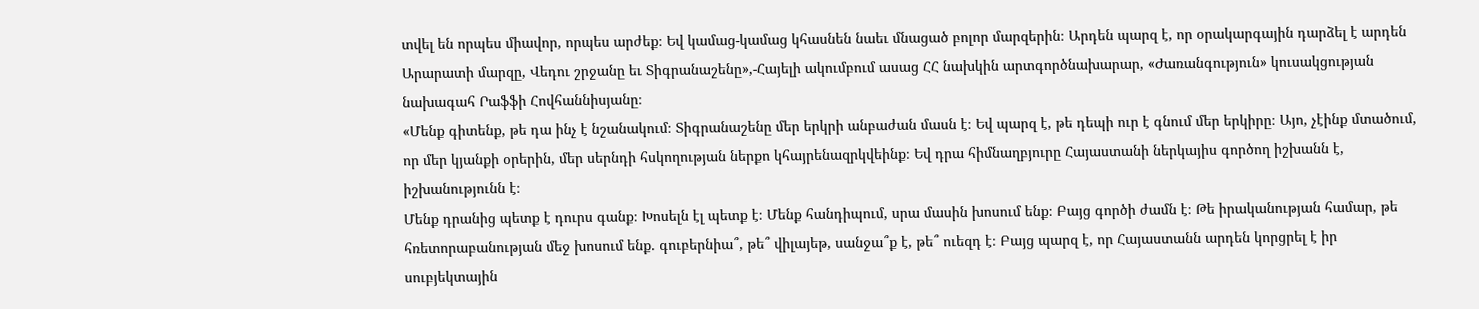տվել են որպես միավոր, որպես արժեք։ Եվ կամաց-կամաց կհասնեն նաեւ մնացած բոլոր մարզերին։ Արդեն պարզ է, որ օրակարգային դարձել է արդեն Արարատի մարզը, Վեդու շրջանը եւ Տիգրանաշենը»,-Հայելի ակումբում ասաց ՀՀ նախկին արտգործնախարար, «Ժառանգություն» կուսակցության նախագահ Րաֆֆի Հովհաննիսյանը։
«Մենք գիտենք, թե դա ինչ է նշանակում։ Տիգրանաշենը մեր երկրի անբաժան մասն է։ Եվ պարզ է, թե դեպի ուր է գնում մեր երկիրը։ Այո, չէինք մտածում, որ մեր կյանքի օրերին, մեր սերնդի հսկողության ներքո կհայրենազրկվեինք։ Եվ դրա հիմնաղբյուրը Հայաստանի ներկայիս գործող իշխանն է, իշխանությունն է։
Մենք դրանից պետք է դուրս գանք։ Խոսելն էլ պետք է։ Մենք հանդիպում, սրա մասին խոսում ենք։ Բայց գործի ժամն է։ Թե իրականության համար, թե հռետորաբանության մեջ խոսում ենք. գուբերնիա՞, թե՞ վիլայեթ, սանջա՞ք է, թե՞ ուեզդ է։ Բայց պարզ է, որ Հայաստանն արդեն կորցրել է իր սուբյեկտային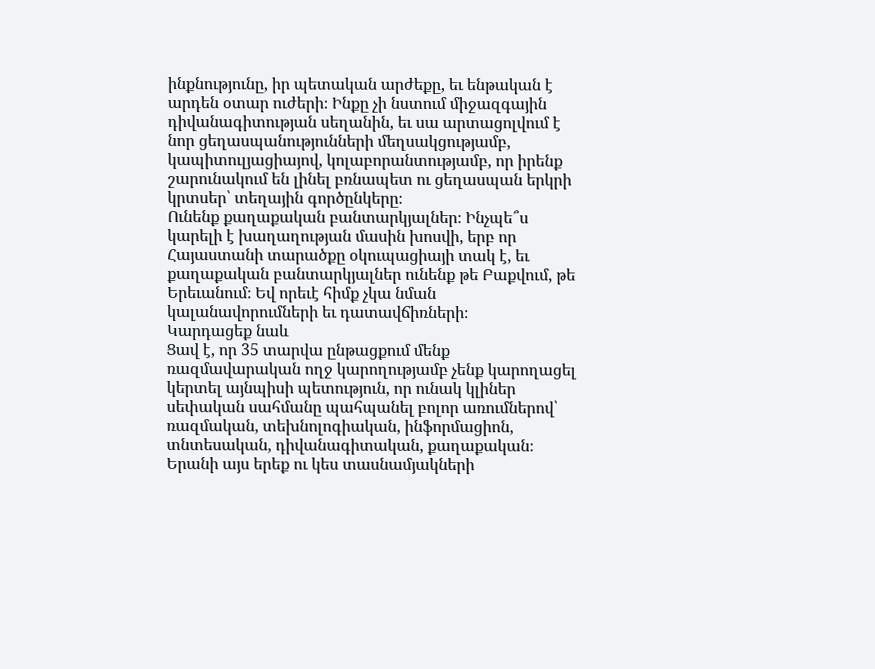ինքնությունը, իր պետական արժեքը, եւ ենթական է արդեն օտար ուժերի։ Ինքը չի նստում միջազգային դիվանագիտության սեղանին, եւ սա արտացոլվում է նոր ցեղասպանությունների մեղսակցությամբ, կապիտուլյացիայով, կոլաբորանտությամբ, որ իրենք շարունակում են լինել բռնապետ ու ցեղասպան երկրի կրտսեր՝ տեղային գործընկերը։
Ունենք քաղաքական բանտարկյալներ։ Ինչպե՞ս կարելի է խաղաղության մասին խոսվի, երբ որ Հայաստանի տարածքը օկուպացիայի տակ է, եւ քաղաքական բանտարկյալներ ունենք թե Բաքվում, թե Երեւանում։ Եվ որեւէ հիմք չկա նման կալանավորումների եւ դատավճիռների։
Կարդացեք նաև
Ցավ է, որ 35 տարվա ընթացքում մենք ռազմավարական ողջ կարողությամբ չենք կարողացել կերտել այնպիսի պետություն, որ ունակ կլիներ սեփական սահմանը պահպանել բոլոր առումներով՝ ռազմական, տեխնոլոգիական, ինֆորմացիոն, տնտեսական, դիվանագիտական, քաղաքական։ Երանի այս երեք ու կես տասնամյակների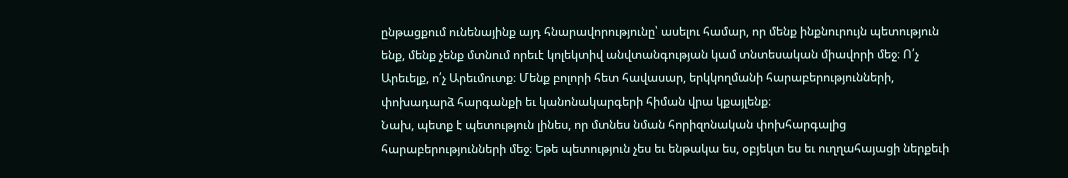ընթացքում ունենայինք այդ հնարավորությունը՝ ասելու համար, որ մենք ինքնուրույն պետություն ենք, մենք չենք մտնում որեւէ կոլեկտիվ անվտանգության կամ տնտեսական միավորի մեջ։ Ո՛չ Արեւելք, ո՛չ Արեւմուտք։ Մենք բոլորի հետ հավասար, երկկողմանի հարաբերությունների, փոխադարձ հարգանքի եւ կանոնակարգերի հիման վրա կքայլենք։
Նախ, պետք է պետություն լինես, որ մտնես նման հորիզոնական փոխհարգալից հարաբերությունների մեջ։ Եթե պետություն չես եւ ենթակա ես, օբյեկտ ես եւ ուղղահայացի ներքեւի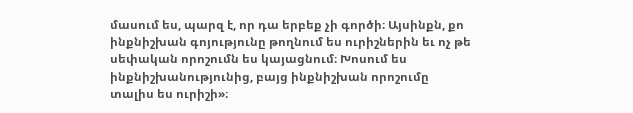մասում ես, պարզ է, որ դա երբեք չի գործի։ Այսինքն, քո ինքնիշխան գոյությունը թողնում ես ուրիշներին եւ ոչ թե սեփական որոշումն ես կայացնում։ Խոսում ես ինքնիշխանությունից, բայց ինքնիշխան որոշումը տալիս ես ուրիշի»։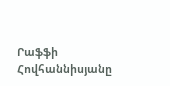Րաֆֆի Հովհաննիսյանը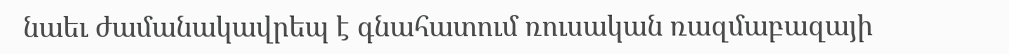նաեւ ժամանակավրեպ է գնահատում ռուսական ռազմաբազայի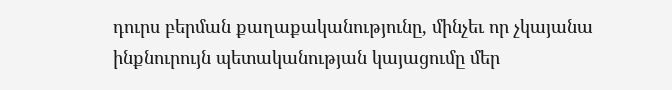դուրս բերման քաղաքականությունը, մինչեւ որ չկայանա ինքնուրույն պետականության կայացումը մեր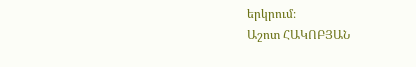երկրում։
Աշոտ ՀԱԿՈԲՅԱՆ